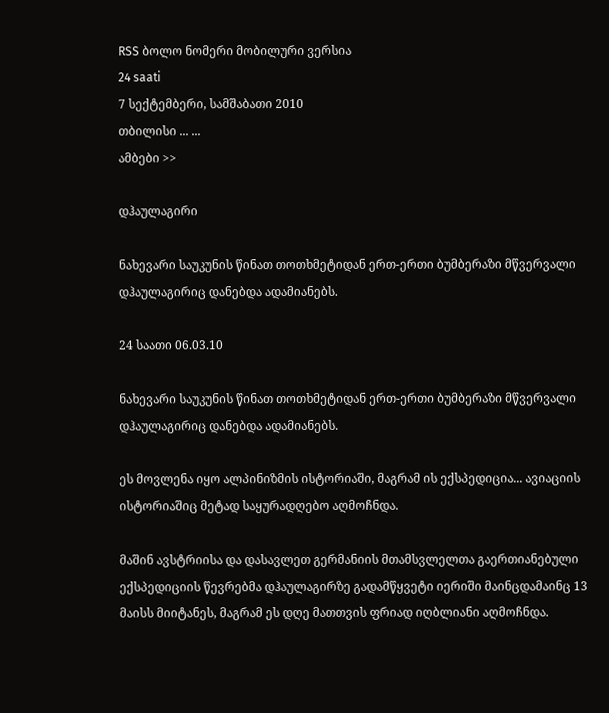RSS ბოლო ნომერი მობილური ვერსია
24 saati
7 სექტემბერი, სამშაბათი 2010
თბილისი ... ...
ამბები >>

დჰაულაგირი

ნახევარი საუკუნის წინათ თოთხმეტიდან ერთ-ერთი ბუმბერაზი მწვერვალი დჰაულაგირიც დანებდა ადამიანებს.

24 საათი 06.03.10

ნახევარი საუკუნის წინათ თოთხმეტიდან ერთ-ერთი ბუმბერაზი მწვერვალი დჰაულაგირიც დანებდა ადამიანებს.

ეს მოვლენა იყო ალპინიზმის ისტორიაში, მაგრამ ის ექსპედიცია... ავიაციის ისტორიაშიც მეტად საყურადღებო აღმოჩნდა.

მაშინ ავსტრიისა და დასავლეთ გერმანიის მთამსვლელთა გაერთიანებული ექსპედიციის წევრებმა დჰაულაგირზე გადამწყვეტი იერიში მაინცდამაინც 13 მაისს მიიტანეს, მაგრამ ეს დღე მათთვის ფრიად იღბლიანი აღმოჩნდა.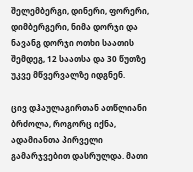შელემბერგი, დინერი, ფორერი, დიმბერგერი, ნიმა დორჯი და ნავანგ დორჯი ოთხი საათის შემდეგ, 12 საათსა და 30 წუთზე უკვე მწვერვალზე იდგნენ.

ცივ დჰაულაგირთან ათწლიანი ბრძოლა, როგორც იქნა, ადამიანთა პირველი გამარჯვებით დასრულდა. მათი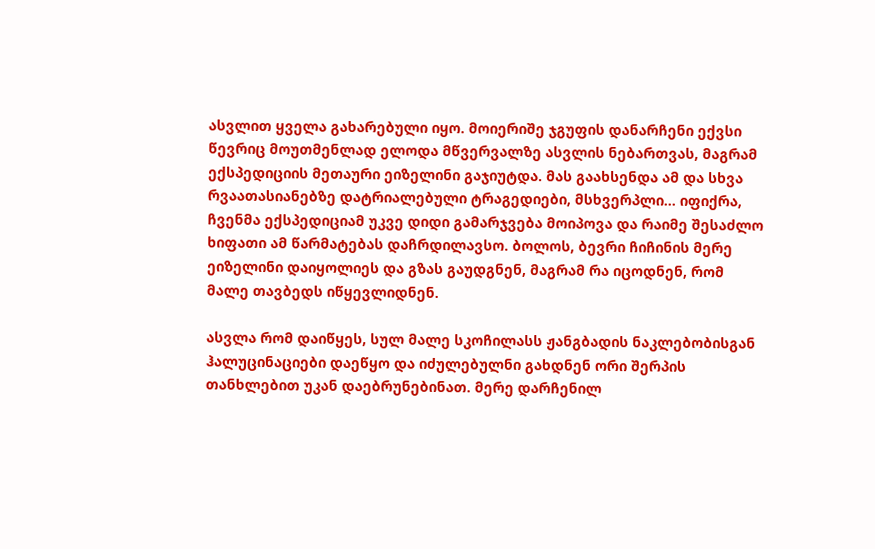ასვლით ყველა გახარებული იყო. მოიერიშე ჯგუფის დანარჩენი ექვსი წევრიც მოუთმენლად ელოდა მწვერვალზე ასვლის ნებართვას, მაგრამ ექსპედიციის მეთაური ეიზელინი გაჯიუტდა. მას გაახსენდა ამ და სხვა რვაათასიანებზე დატრიალებული ტრაგედიები, მსხვერპლი... იფიქრა, ჩვენმა ექსპედიციამ უკვე დიდი გამარჯვება მოიპოვა და რაიმე შესაძლო ხიფათი ამ წარმატებას დაჩრდილავსო. ბოლოს, ბევრი ჩიჩინის მერე ეიზელინი დაიყოლიეს და გზას გაუდგნენ, მაგრამ რა იცოდნენ, რომ მალე თავბედს იწყევლიდნენ.

ასვლა რომ დაიწყეს, სულ მალე სკოჩილასს ჟანგბადის ნაკლებობისგან ჰალუცინაციები დაეწყო და იძულებულნი გახდნენ ორი შერპის თანხლებით უკან დაებრუნებინათ. მერე დარჩენილ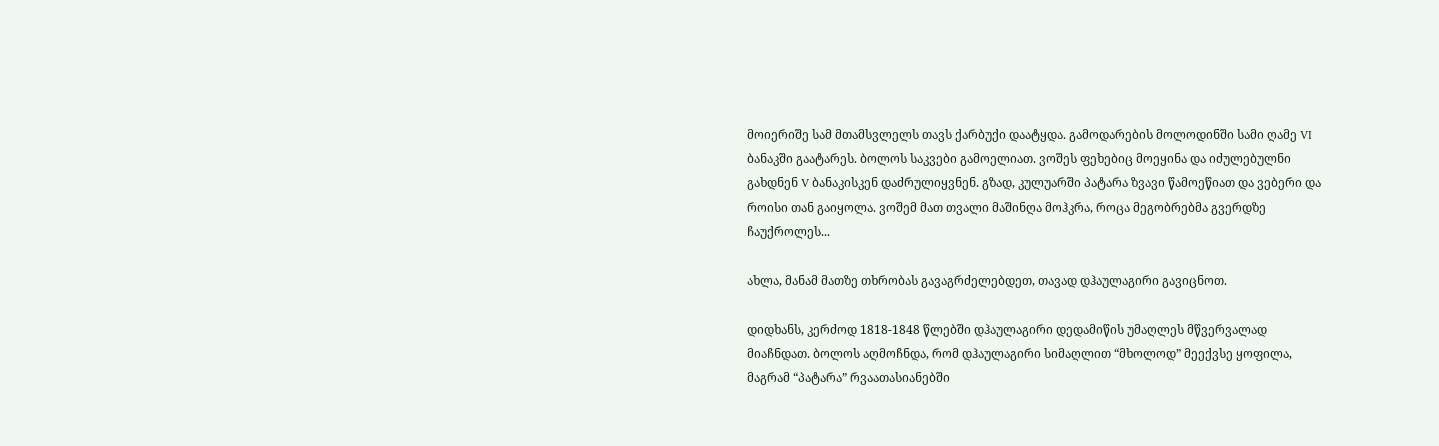მოიერიშე სამ მთამსვლელს თავს ქარბუქი დაატყდა. გამოდარების მოლოდინში სამი ღამე VI ბანაკში გაატარეს. ბოლოს საკვები გამოელიათ. ვოშეს ფეხებიც მოეყინა და იძულებულნი გახდნენ V ბანაკისკენ დაძრულიყვნენ. გზად, კულუარში პატარა ზვავი წამოეწიათ და ვებერი და როისი თან გაიყოლა. ვოშემ მათ თვალი მაშინღა მოჰკრა, როცა მეგობრებმა გვერდზე ჩაუქროლეს...

ახლა, მანამ მათზე თხრობას გავაგრძელებდეთ, თავად დჰაულაგირი გავიცნოთ.

დიდხანს, კერძოდ 1818-1848 წლებში დჰაულაგირი დედამიწის უმაღლეს მწვერვალად მიაჩნდათ. ბოლოს აღმოჩნდა, რომ დჰაულაგირი სიმაღლით “მხოლოდ” მეექვსე ყოფილა, მაგრამ “პატარა” რვაათასიანებში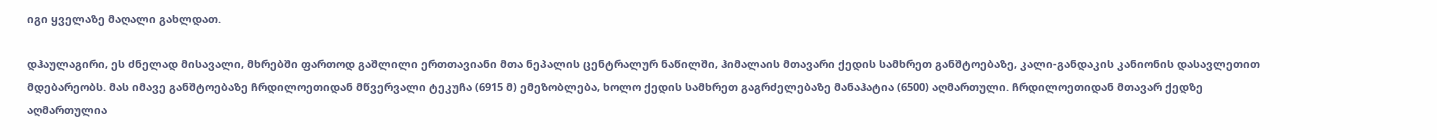იგი ყველაზე მაღალი გახლდათ.

დჰაულაგირი, ეს ძნელად მისავალი, მხრებში ფართოდ გაშლილი ერთთავიანი მთა ნეპალის ცენტრალურ ნაწილში, ჰიმალაის მთავარი ქედის სამხრეთ განშტოებაზე, კალი-განდაკის კანიონის დასავლეთით მდებარეობს. მას იმავე განშტოებაზე ჩრდილოეთიდან მწვერვალი ტეკუჩა (6915 მ) ემეზობლება, ხოლო ქედის სამხრეთ გაგრძელებაზე მანაჰატია (6500) აღმართული. ჩრდილოეთიდან მთავარ ქედზე აღმართულია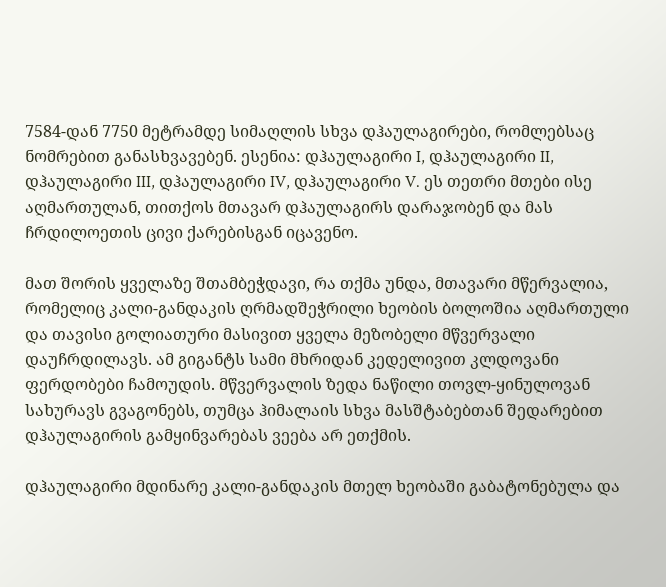7584-დან 7750 მეტრამდე სიმაღლის სხვა დჰაულაგირები, რომლებსაც ნომრებით განასხვავებენ. ესენია: დჰაულაგირი I, დჰაულაგირი II, დჰაულაგირი III, დჰაულაგირი IV, დჰაულაგირი V. ეს თეთრი მთები ისე აღმართულან, თითქოს მთავარ დჰაულაგირს დარაჯობენ და მას ჩრდილოეთის ცივი ქარებისგან იცავენო.

მათ შორის ყველაზე შთამბეჭდავი, რა თქმა უნდა, მთავარი მწერვალია, რომელიც კალი-განდაკის ღრმადშეჭრილი ხეობის ბოლოშია აღმართული და თავისი გოლიათური მასივით ყველა მეზობელი მწვერვალი დაუჩრდილავს. ამ გიგანტს სამი მხრიდან კედელივით კლდოვანი ფერდობები ჩამოუდის. მწვერვალის ზედა ნაწილი თოვლ-ყინულოვან სახურავს გვაგონებს, თუმცა ჰიმალაის სხვა მასშტაბებთან შედარებით დჰაულაგირის გამყინვარებას ვეება არ ეთქმის.

დჰაულაგირი მდინარე კალი-განდაკის მთელ ხეობაში გაბატონებულა და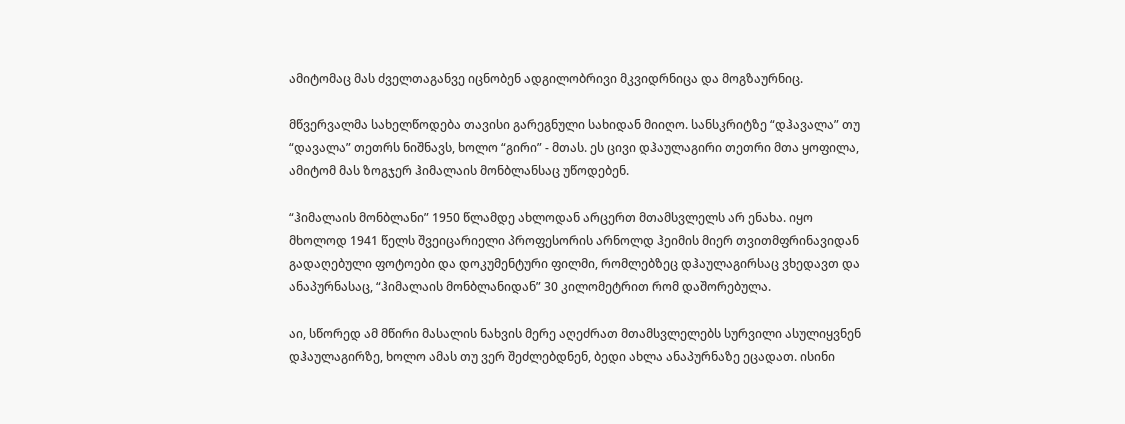ამიტომაც მას ძველთაგანვე იცნობენ ადგილობრივი მკვიდრნიცა და მოგზაურნიც.

მწვერვალმა სახელწოდება თავისი გარეგნული სახიდან მიიღო. სანსკრიტზე “დჰავალა” თუ “დავალა” თეთრს ნიშნავს, ხოლო “გირი” - მთას. ეს ცივი დჰაულაგირი თეთრი მთა ყოფილა, ამიტომ მას ზოგჯერ ჰიმალაის მონბლანსაც უწოდებენ.

“ჰიმალაის მონბლანი” 1950 წლამდე ახლოდან არცერთ მთამსვლელს არ ენახა. იყო მხოლოდ 1941 წელს შვეიცარიელი პროფესორის არნოლდ ჰეიმის მიერ თვითმფრინავიდან გადაღებული ფოტოები და დოკუმენტური ფილმი, რომლებზეც დჰაულაგირსაც ვხედავთ და ანაპურნასაც, “ჰიმალაის მონბლანიდან” 30 კილომეტრით რომ დაშორებულა.

აი, სწორედ ამ მწირი მასალის ნახვის მერე აღეძრათ მთამსვლელებს სურვილი ასულიყვნენ დჰაულაგირზე, ხოლო ამას თუ ვერ შეძლებდნენ, ბედი ახლა ანაპურნაზე ეცადათ. ისინი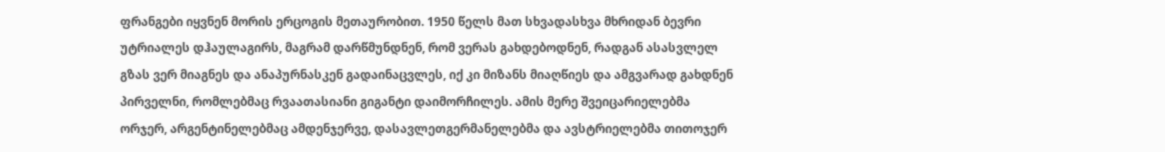ფრანგები იყვნენ მორის ერცოგის მეთაურობით. 1950 წელს მათ სხვადასხვა მხრიდან ბევრი უტრიალეს დჰაულაგირს, მაგრამ დარწმუნდნენ, რომ ვერას გახდებოდნენ, რადგან ასასვლელ გზას ვერ მიაგნეს და ანაპურნასკენ გადაინაცვლეს, იქ კი მიზანს მიაღწიეს და ამგვარად გახდნენ პირველნი, რომლებმაც რვაათასიანი გიგანტი დაიმორჩილეს. ამის მერე შვეიცარიელებმა ორჯერ, არგენტინელებმაც ამდენჯერვე, დასავლეთგერმანელებმა და ავსტრიელებმა თითოჯერ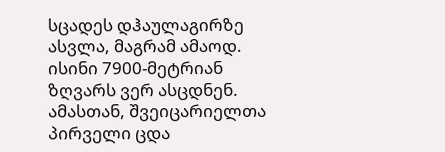სცადეს დჰაულაგირზე ასვლა, მაგრამ ამაოდ. ისინი 7900-მეტრიან ზღვარს ვერ ასცდნენ. ამასთან, შვეიცარიელთა პირველი ცდა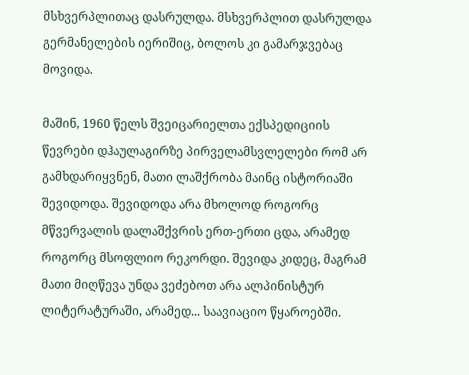მსხვერპლითაც დასრულდა. მსხვერპლით დასრულდა გერმანელების იერიშიც, ბოლოს კი გამარჯვებაც მოვიდა.

მაშინ, 1960 წელს შვეიცარიელთა ექსპედიციის წევრები დჰაულაგირზე პირველამსვლელები რომ არ გამხდარიყვნენ, მათი ლაშქრობა მაინც ისტორიაში შევიდოდა. შევიდოდა არა მხოლოდ როგორც მწვერვალის დალაშქვრის ერთ-ერთი ცდა, არამედ როგორც მსოფლიო რეკორდი. შევიდა კიდეც, მაგრამ მათი მიღწევა უნდა ვეძებოთ არა ალპინისტურ ლიტერატურაში, არამედ... საავიაციო წყაროებში.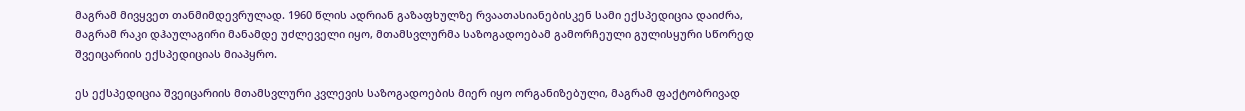მაგრამ მივყვეთ თანმიმდევრულად. 1960 წლის ადრიან გაზაფხულზე რვაათასიანებისკენ სამი ექსპედიცია დაიძრა, მაგრამ რაკი დჰაულაგირი მანამდე უძლეველი იყო, მთამსვლურმა საზოგადოებამ გამორჩეული გულისყური სწორედ შვეიცარიის ექსპედიციას მიაპყრო.

ეს ექსპედიცია შვეიცარიის მთამსვლური კვლევის საზოგადოების მიერ იყო ორგანიზებული, მაგრამ ფაქტობრივად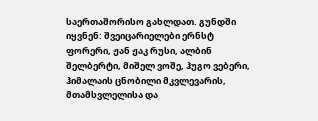საერთაშორისო გახლდათ. გუნდში იყვნენ: შვეიცარიელები ერნსტ ფორერი, ჟან ჟაკ რუსი, ალბინ შელბერტი, მიშელ ვოშე, ჰუგო ვებერი, ჰიმალაის ცნობილი მკვლევარის, მთამსვლელისა და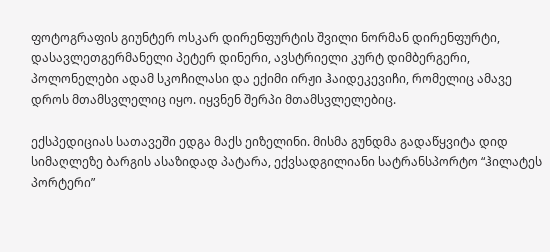ფოტოგრაფის გიუნტერ ოსკარ დირენფურტის შვილი ნორმან დირენფურტი, დასავლეთგერმანელი პეტერ დინერი, ავსტრიელი კურტ დიმბერგერი, პოლონელები ადამ სკოჩილასი და ექიმი ირჟი ჰაიდეკევიჩი, რომელიც ამავე დროს მთამსვლელიც იყო. იყვნენ შერპი მთამსვლელებიც.

ექსპედიციას სათავეში ედგა მაქს ეიზელინი. მისმა გუნდმა გადაწყვიტა დიდ სიმაღლეზე ბარგის ასაზიდად პატარა, ექვსადგილიანი სატრანსპორტო “ჰილატეს პორტერი”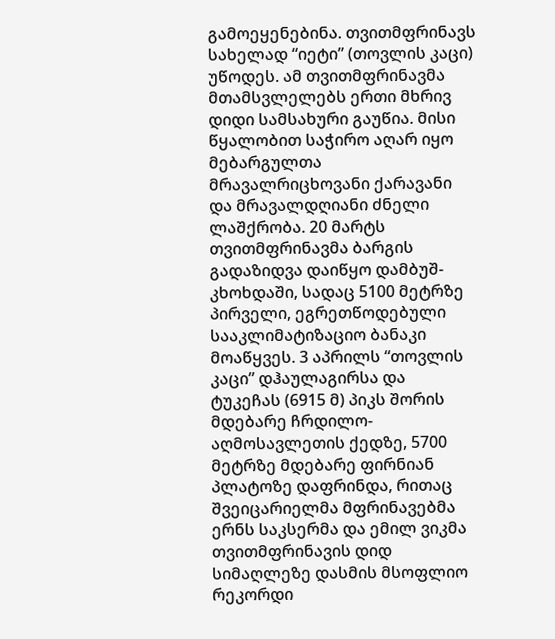გამოეყენებინა. თვითმფრინავს სახელად “იეტი” (თოვლის კაცი) უწოდეს. ამ თვითმფრინავმა მთამსვლელებს ერთი მხრივ დიდი სამსახური გაუწია. მისი წყალობით საჭირო აღარ იყო მებარგულთა მრავალრიცხოვანი ქარავანი და მრავალდღიანი ძნელი ლაშქრობა. 20 მარტს თვითმფრინავმა ბარგის გადაზიდვა დაიწყო დამბუშ-კხოხდაში, სადაც 5100 მეტრზე პირველი, ეგრეთწოდებული სააკლიმატიზაციო ბანაკი მოაწყვეს. 3 აპრილს “თოვლის კაცი” დჰაულაგირსა და ტუკეჩას (6915 მ) პიკს შორის მდებარე ჩრდილო-აღმოსავლეთის ქედზე, 5700 მეტრზე მდებარე ფირნიან პლატოზე დაფრინდა, რითაც შვეიცარიელმა მფრინავებმა ერნს საკსერმა და ემილ ვიკმა თვითმფრინავის დიდ სიმაღლეზე დასმის მსოფლიო რეკორდი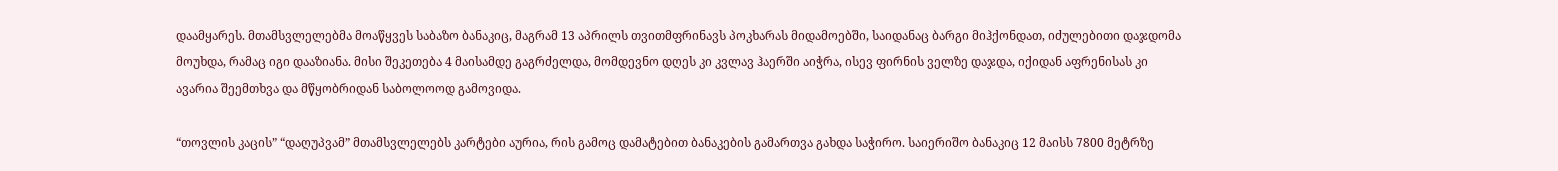დაამყარეს. მთამსვლელებმა მოაწყვეს საბაზო ბანაკიც, მაგრამ 13 აპრილს თვითმფრინავს პოკხარას მიდამოებში, საიდანაც ბარგი მიჰქონდათ, იძულებითი დაჯდომა მოუხდა, რამაც იგი დააზიანა. მისი შეკეთება 4 მაისამდე გაგრძელდა, მომდევნო დღეს კი კვლავ ჰაერში აიჭრა, ისევ ფირნის ველზე დაჯდა, იქიდან აფრენისას კი ავარია შეემთხვა და მწყობრიდან საბოლოოდ გამოვიდა.

“თოვლის კაცის” “დაღუპვამ” მთამსვლელებს კარტები აურია, რის გამოც დამატებით ბანაკების გამართვა გახდა საჭირო. საიერიშო ბანაკიც 12 მაისს 7800 მეტრზე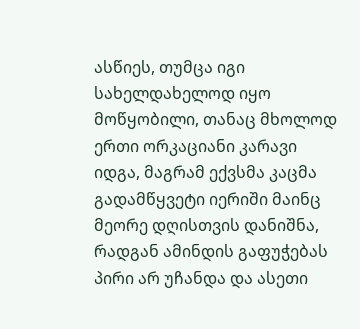ასწიეს, თუმცა იგი სახელდახელოდ იყო მოწყობილი, თანაც მხოლოდ ერთი ორკაციანი კარავი იდგა, მაგრამ ექვსმა კაცმა გადამწყვეტი იერიში მაინც მეორე დღისთვის დანიშნა, რადგან ამინდის გაფუჭებას პირი არ უჩანდა და ასეთი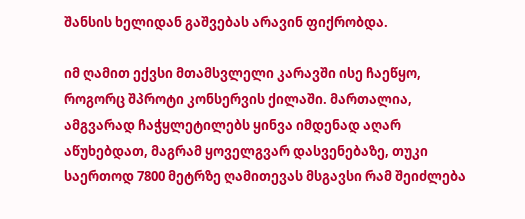შანსის ხელიდან გაშვებას არავინ ფიქრობდა.

იმ ღამით ექვსი მთამსვლელი კარავში ისე ჩაეწყო, როგორც შპროტი კონსერვის ქილაში. მართალია, ამგვარად ჩაჭყლეტილებს ყინვა იმდენად აღარ აწუხებდათ, მაგრამ ყოველგვარ დასვენებაზე, თუკი საერთოდ 7800 მეტრზე ღამითევას მსგავსი რამ შეიძლება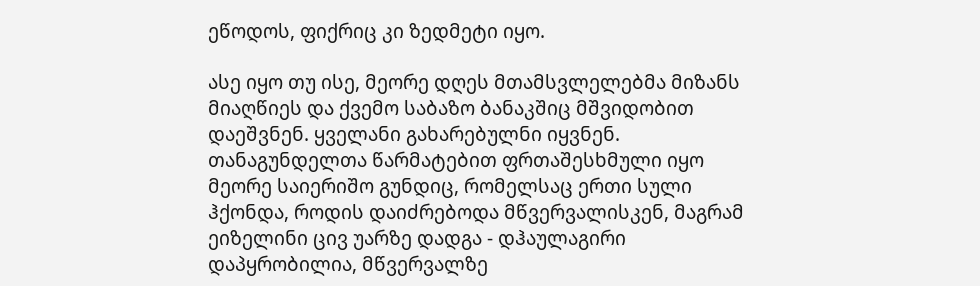ეწოდოს, ფიქრიც კი ზედმეტი იყო.

ასე იყო თუ ისე, მეორე დღეს მთამსვლელებმა მიზანს მიაღწიეს და ქვემო საბაზო ბანაკშიც მშვიდობით დაეშვნენ. ყველანი გახარებულნი იყვნენ. თანაგუნდელთა წარმატებით ფრთაშესხმული იყო მეორე საიერიშო გუნდიც, რომელსაც ერთი სული ჰქონდა, როდის დაიძრებოდა მწვერვალისკენ, მაგრამ ეიზელინი ცივ უარზე დადგა - დჰაულაგირი დაპყრობილია, მწვერვალზე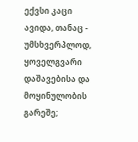ექვსი კაცი ავიდა, თანაც - უმსხვერპლოდ, ყოველგვარი დაშავებისა და მოყინულობის გარეშე;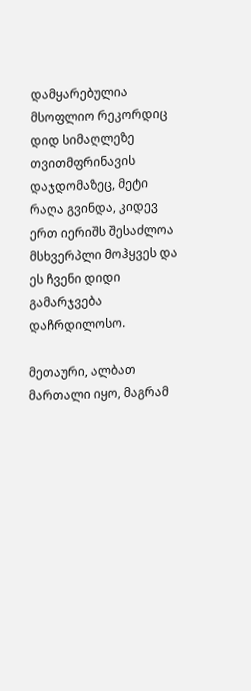დამყარებულია მსოფლიო რეკორდიც დიდ სიმაღლეზე თვითმფრინავის დაჯდომაზეც, მეტი რაღა გვინდა, კიდევ ერთ იერიშს შესაძლოა მსხვერპლი მოჰყვეს და ეს ჩვენი დიდი გამარჯვება დაჩრდილოსო.

მეთაური, ალბათ მართალი იყო, მაგრამ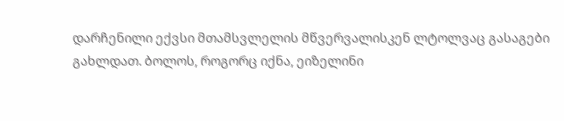დარჩენილი ექვსი მთამსვლელის მწვერვალისკენ ლტოლვაც გასაგები გახლდათ. ბოლოს, როგორც იქნა, ეიზელინი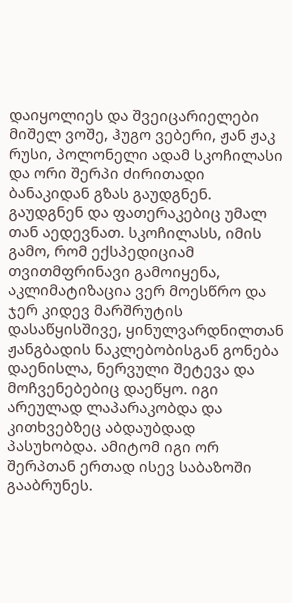დაიყოლიეს და შვეიცარიელები მიშელ ვოშე, ჰუგო ვებერი, ჟან ჟაკ რუსი, პოლონელი ადამ სკოჩილასი და ორი შერპი ძირითადი ბანაკიდან გზას გაუდგნენ. გაუდგნენ და ფათერაკებიც უმალ თან აედევნათ. სკოჩილასს, იმის გამო, რომ ექსპედიციამ თვითმფრინავი გამოიყენა, აკლიმატიზაცია ვერ მოესწრო და ჯერ კიდევ მარშრუტის დასაწყისშივე, ყინულვარდნილთან ჟანგბადის ნაკლებობისგან გონება დაენისლა, ნერვული შეტევა და მოჩვენებებიც დაეწყო. იგი არეულად ლაპარაკობდა და კითხვებზეც აბდაუბდად პასუხობდა. ამიტომ იგი ორ შერპთან ერთად ისევ საბაზოში გააბრუნეს.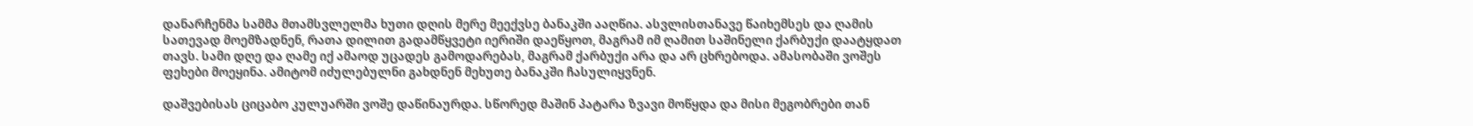დანარჩენმა სამმა მთამსვლელმა ხუთი დღის მერე მეექვსე ბანაკში ააღწია. ასვლისთანავე წაიხემსეს და ღამის სათევად მოემზადნენ, რათა დილით გადამწყვეტი იერიში დაეწყოთ, მაგრამ იმ ღამით საშინელი ქარბუქი დაატყდათ თავს. სამი დღე და ღამე იქ ამაოდ უცადეს გამოდარებას, მაგრამ ქარბუქი არა და არ ცხრებოდა. ამასობაში ვოშეს ფეხები მოეყინა. ამიტომ იძულებულნი გახდნენ მეხუთე ბანაკში ჩასულიყვნენ.

დაშვებისას ციცაბო კულუარში ვოშე დაწინაურდა. სწორედ მაშინ პატარა ზვავი მოწყდა და მისი მეგობრები თან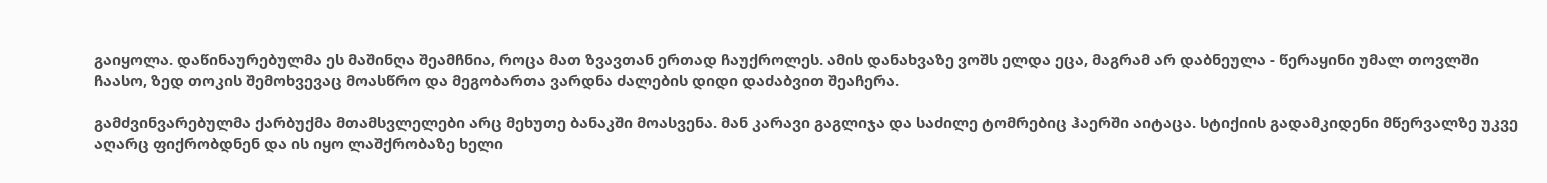გაიყოლა. დაწინაურებულმა ეს მაშინღა შეამჩნია, როცა მათ ზვავთან ერთად ჩაუქროლეს. ამის დანახვაზე ვოშს ელდა ეცა, მაგრამ არ დაბნეულა - წერაყინი უმალ თოვლში ჩაასო, ზედ თოკის შემოხვევაც მოასწრო და მეგობართა ვარდნა ძალების დიდი დაძაბვით შეაჩერა.

გამძვინვარებულმა ქარბუქმა მთამსვლელები არც მეხუთე ბანაკში მოასვენა. მან კარავი გაგლიჯა და საძილე ტომრებიც ჰაერში აიტაცა. სტიქიის გადამკიდენი მწერვალზე უკვე აღარც ფიქრობდნენ და ის იყო ლაშქრობაზე ხელი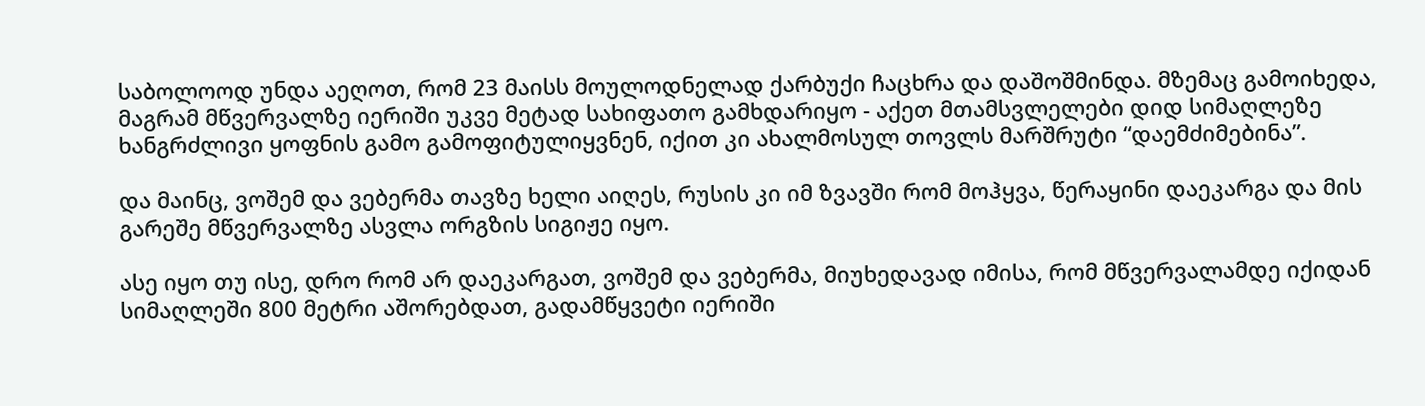საბოლოოდ უნდა აეღოთ, რომ 23 მაისს მოულოდნელად ქარბუქი ჩაცხრა და დაშოშმინდა. მზემაც გამოიხედა, მაგრამ მწვერვალზე იერიში უკვე მეტად სახიფათო გამხდარიყო - აქეთ მთამსვლელები დიდ სიმაღლეზე ხანგრძლივი ყოფნის გამო გამოფიტულიყვნენ, იქით კი ახალმოსულ თოვლს მარშრუტი “დაემძიმებინა”.

და მაინც, ვოშემ და ვებერმა თავზე ხელი აიღეს, რუსის კი იმ ზვავში რომ მოჰყვა, წერაყინი დაეკარგა და მის გარეშე მწვერვალზე ასვლა ორგზის სიგიჟე იყო.

ასე იყო თუ ისე, დრო რომ არ დაეკარგათ, ვოშემ და ვებერმა, მიუხედავად იმისა, რომ მწვერვალამდე იქიდან სიმაღლეში 800 მეტრი აშორებდათ, გადამწყვეტი იერიში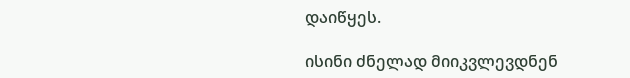დაიწყეს.

ისინი ძნელად მიიკვლევდნენ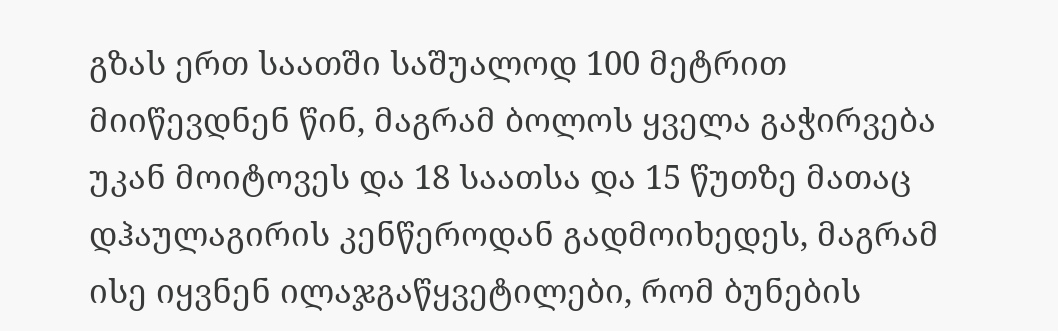გზას ერთ საათში საშუალოდ 100 მეტრით მიიწევდნენ წინ, მაგრამ ბოლოს ყველა გაჭირვება უკან მოიტოვეს და 18 საათსა და 15 წუთზე მათაც დჰაულაგირის კენწეროდან გადმოიხედეს, მაგრამ ისე იყვნენ ილაჯგაწყვეტილები, რომ ბუნების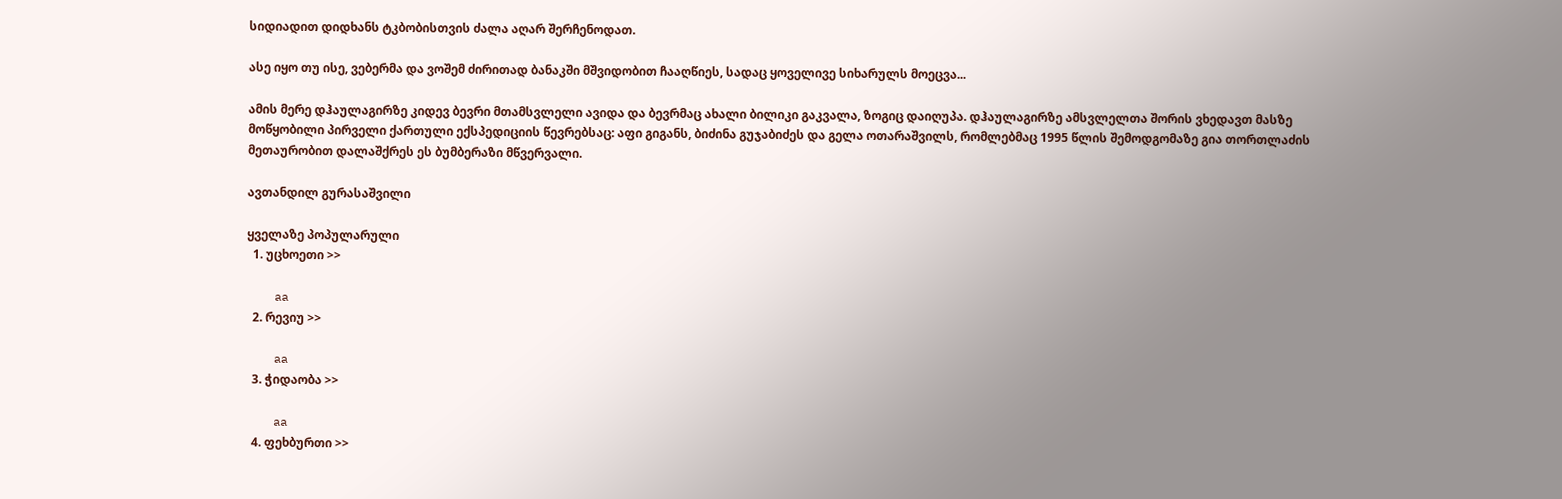სიდიადით დიდხანს ტკბობისთვის ძალა აღარ შერჩენოდათ.

ასე იყო თუ ისე, ვებერმა და ვოშემ ძირითად ბანაკში მშვიდობით ჩააღწიეს, სადაც ყოველივე სიხარულს მოეცვა...

ამის მერე დჰაულაგირზე კიდევ ბევრი მთამსვლელი ავიდა და ბევრმაც ახალი ბილიკი გაკვალა, ზოგიც დაიღუპა. დჰაულაგირზე ამსვლელთა შორის ვხედავთ მასზე მოწყობილი პირველი ქართული ექსპედიციის წევრებსაც: აფი გიგანს, ბიძინა გუჯაბიძეს და გელა ოთარაშვილს, რომლებმაც 1995 წლის შემოდგომაზე გია თორთლაძის მეთაურობით დალაშქრეს ეს ბუმბერაზი მწვერვალი.

ავთანდილ გურასაშვილი

ყველაზე პოპულარული
  1. უცხოეთი >>

    aa
  2. რევიუ >>

    aa
  3. ჭიდაობა >>

    aa
  4. ფეხბურთი >>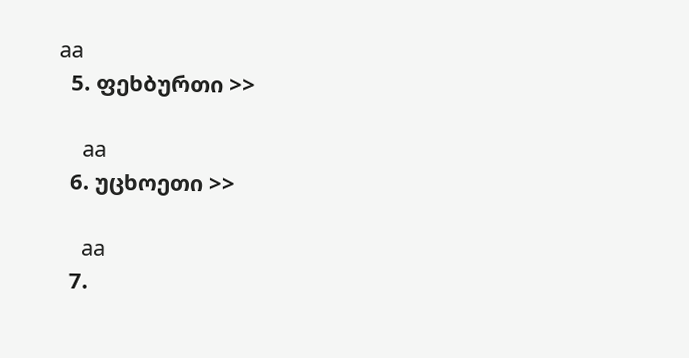aa
  5. ფეხბურთი >>

    aa
  6. უცხოეთი >>

    aa
  7.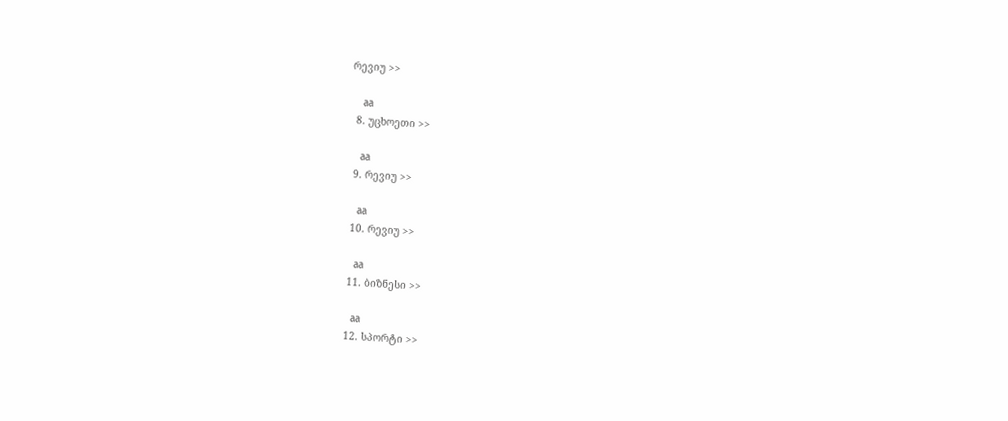რევიუ >>

    aa
  8. უცხოეთი >>

    aa
  9. რევიუ >>

    aa
  10. რევიუ >>

    aa
  11. ბიზნესი >>

    aa
  12. სპორტი >>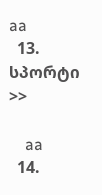aa
  13. სპორტი >>

    aa
  14.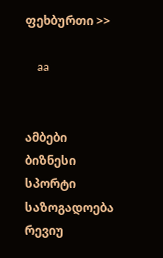ფეხბურთი >>

    aa


ამბები
ბიზნესი
სპორტი
საზოგადოება
რევიუ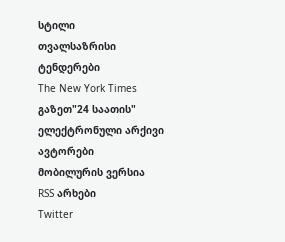სტილი
თვალსაზრისი
ტენდერები
The New York Times
გაზეთ"24 საათის"
ელექტრონული არქივი
ავტორები
მობილურის ვერსია
RSS არხები
Twitter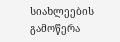სიახლეების გამოწერა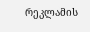რეკლამის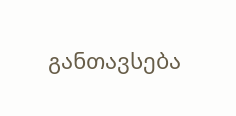განთავსება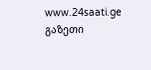www.24saati.ge
გაზეთი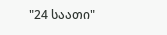"24 საათი"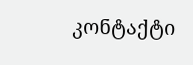კონტაქტი